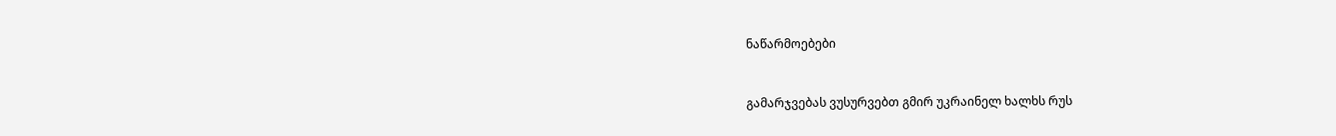ნაწარმოებები


გამარჯვებას ვუსურვებთ გმირ უკრაინელ ხალხს რუს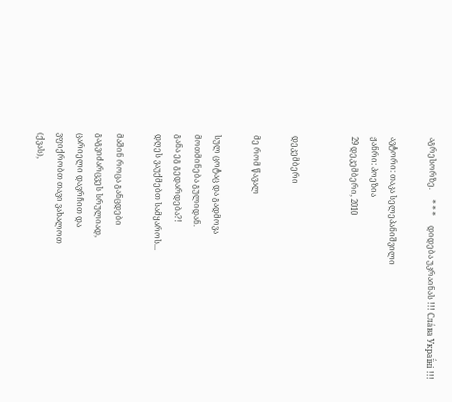აგრესორზე.     * * *     დიდება უკრაინას !!! Сла́ва Украї́ні !!!

ავტორი: თაკა სელეპანიშვილი
ჟანრი: პოეზია
29 დეკემბერი, 2010


დეკემბერი

მე რომ წავალ

სულ ცოტაც და გადმოვა
მოთმინება გულიდან.
განა ეგ გედარდება?!
დღეს ვაუქმებთ სამყაროს...

მაშინ როცა განცდები
გაგვიძარცვეს სრულიად,
ცარიელი დავრჩით და
ვფიქრობთ თავი ვახალოთ
(ქვას),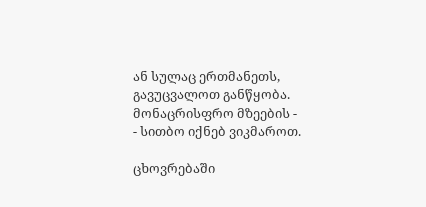ან სულაც ერთმანეთს,
გავუცვალოთ განწყობა.
მონაცრისფრო მზეების -
- სითბო იქნებ ვიკმაროთ.

ცხოვრებაში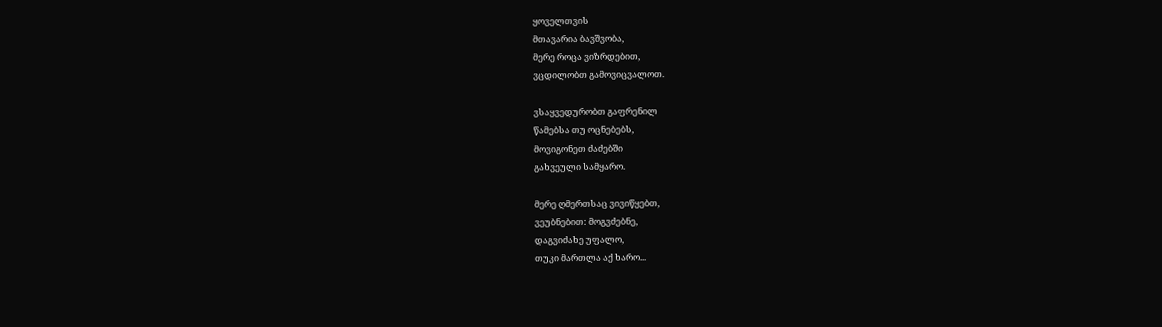ყოველთვის
მთავარია ბავშვობა,
მერე როცა ვიზრდებით,
ვცდილობთ გამოვიცვალოთ.

ვსაყვედურობთ გაფრენილ
წამებსა თუ ოცნებებს,
მოვიგონეთ ძაძებში
გახვეული სამყარო.

მერე ღმერთსაც ვივიწყებთ,
ვეუბნებით: მოგვძებნე,
დაგვიძახე უფალო,
თუკი მართლა აქ ხარო...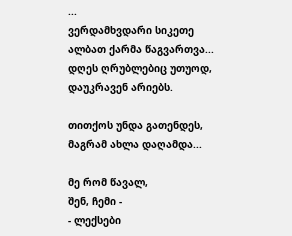...
ვერდამხვდარი სიკეთე
ალბათ ქარმა წაგვართვა...
დღეს ღრუბლებიც უთუოდ,
დაუკრავენ არიებს.

თითქოს უნდა გათენდეს,
მაგრამ ახლა დაღამდა...

მე რომ წავალ,
შენ, ჩემი -
- ლექსები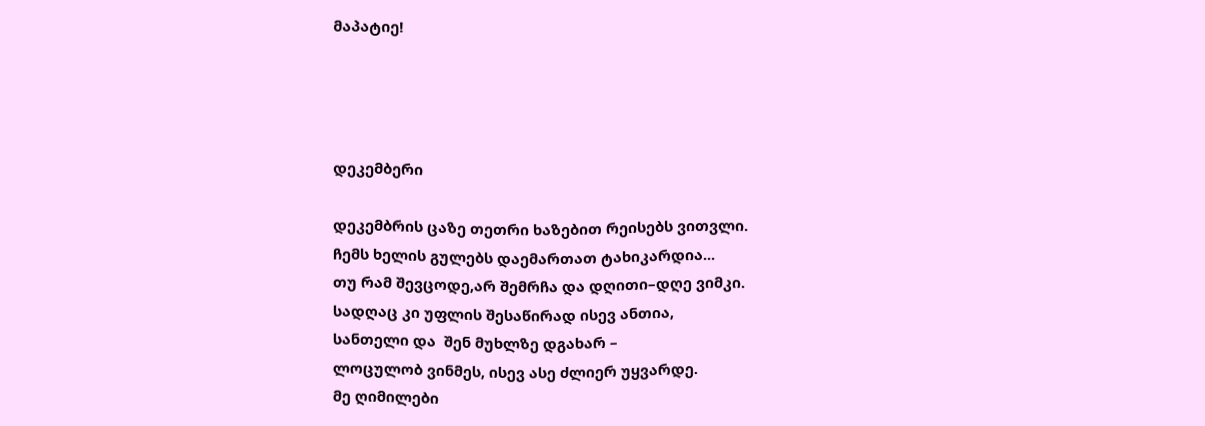მაპატიე!




დეკემბერი

დეკემბრის ცაზე თეთრი ხაზებით რეისებს ვითვლი.
ჩემს ხელის გულებს დაემართათ ტახიკარდია...
თუ რამ შევცოდე,არ შემრჩა და დღითი–დღე ვიმკი.
სადღაც კი უფლის შესაწირად ისევ ანთია,
სანთელი და  შენ მუხლზე დგახარ –
ლოცულობ ვინმეს, ისევ ასე ძლიერ უყვარდე.
მე ღიმილები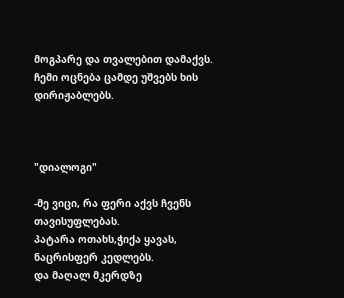მოგპარე და თვალებით დამაქვს.
ჩემი ოცნება ცამდე უშვებს ხის დირიჟაბლებს.



"დიალოგი"

-მე ვიცი, რა ფერი აქვს ჩვენს თავისუფლებას.
პატარა ოთახს,ჭიქა ყავას,
ნაცრისფერ კედლებს.
და მაღალ მკერდზე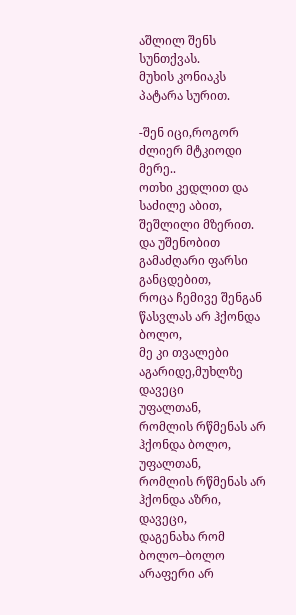აშლილ შენს სუნთქვას.
მუხის კონიაკს
პატარა სურით.

-შენ იცი,როგორ ძლიერ მტკიოდი მერე..
ოთხი კედლით და
საძილე აბით,
შეშლილი მზერით.
და უშენობით გამაძღარი ფარსი განცდებით,
როცა ჩემივე შენგან წასვლას არ ჰქონდა ბოლო,
მე კი თვალები აგარიდე,მუხლზე დავეცი
უფალთან,
რომლის რწმენას არ ჰქონდა ბოლო,
უფალთან,
რომლის რწმენას არ ჰქონდა აზრი,
დავეცი,
დაგენახა რომ ბოლო–ბოლო
არაფერი არ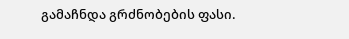გამაჩნდა გრძნობების ფასი.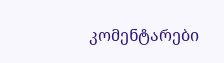კომენტარები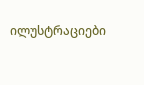ილუსტრაციები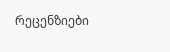რეცენზიები